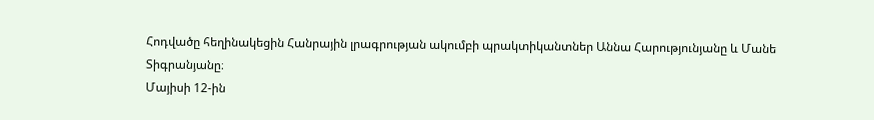Հոդվածը հեղինակեցին Հանրային լրագրության ակումբի պրակտիկանտներ Աննա Հարությունյանը և Մանե Տիգրանյանը։
Մայիսի 12-ին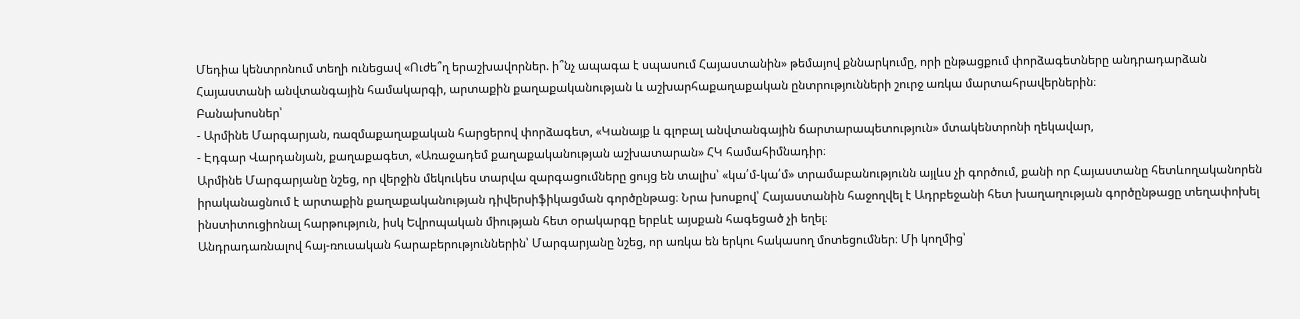Մեդիա կենտրոնում տեղի ունեցավ «Ուժե՞ղ երաշխավորներ. ի՞նչ ապագա է սպասում Հայաստանին» թեմայով քննարկումը, որի ընթացքում փորձագետները անդրադարձան Հայաստանի անվտանգային համակարգի, արտաքին քաղաքականության և աշխարհաքաղաքական ընտրությունների շուրջ առկա մարտահրավերներին։
Բանախոսներ՝
- Արմինե Մարգարյան, ռազմաքաղաքական հարցերով փորձագետ, «Կանայք և գլոբալ անվտանգային ճարտարապետություն» մտակենտրոնի ղեկավար,
- Էդգար Վարդանյան, քաղաքագետ, «Առաջադեմ քաղաքականության աշխատարան» ՀԿ համահիմնադիր։
Արմինե Մարգարյանը նշեց, որ վերջին մեկուկես տարվա զարգացումները ցույց են տալիս՝ «կա՛մ-կա՛մ» տրամաբանությունն այլևս չի գործում, քանի որ Հայաստանը հետևողականորեն իրականացնում է արտաքին քաղաքականության դիվերսիֆիկացման գործընթաց։ Նրա խոսքով՝ Հայաստանին հաջողվել է Ադրբեջանի հետ խաղաղության գործընթացը տեղափոխել ինստիտուցիոնալ հարթություն, իսկ Եվրոպական միության հետ օրակարգը երբևէ այսքան հագեցած չի եղել։
Անդրադառնալով հայ-ռուսական հարաբերություններին՝ Մարգարյանը նշեց, որ առկա են երկու հակասող մոտեցումներ։ Մի կողմից՝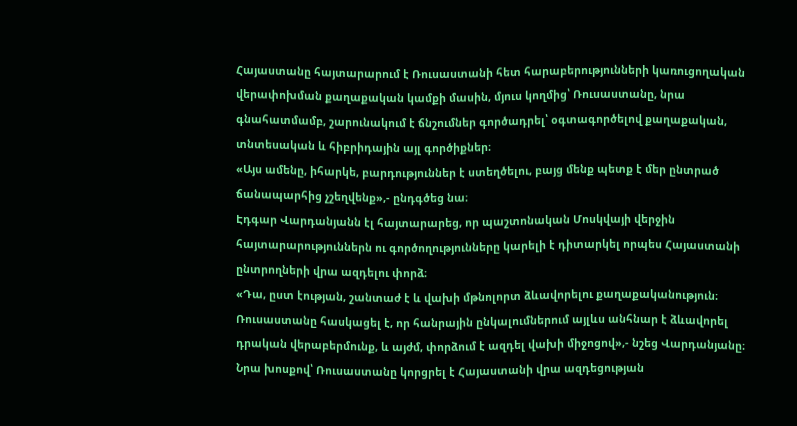Հայաստանը հայտարարում է Ռուսաստանի հետ հարաբերությունների կառուցողական վերափոխման քաղաքական կամքի մասին, մյուս կողմից՝ Ռուսաստանը, նրա գնահատմամբ, շարունակում է ճնշումներ գործադրել՝ օգտագործելով քաղաքական, տնտեսական և հիբրիդային այլ գործիքներ։
«Այս ամենը, իհարկե, բարդություններ է ստեղծելու, բայց մենք պետք է մեր ընտրած ճանապարհից չշեղվենք»,- ընդգծեց նա։
Էդգար Վարդանյանն էլ հայտարարեց, որ պաշտոնական Մոսկվայի վերջին հայտարարություններն ու գործողությունները կարելի է դիտարկել որպես Հայաստանի ընտրողների վրա ազդելու փորձ։
«Դա, ըստ էության, շանտաժ է և վախի մթնոլորտ ձևավորելու քաղաքականություն։ Ռուսաստանը հասկացել է, որ հանրային ընկալումներում այլևս անհնար է ձևավորել դրական վերաբերմունք, և այժմ, փորձում է ազդել վախի միջոցով»,- նշեց Վարդանյանը։
Նրա խոսքով՝ Ռուսաստանը կորցրել է Հայաստանի վրա ազդեցության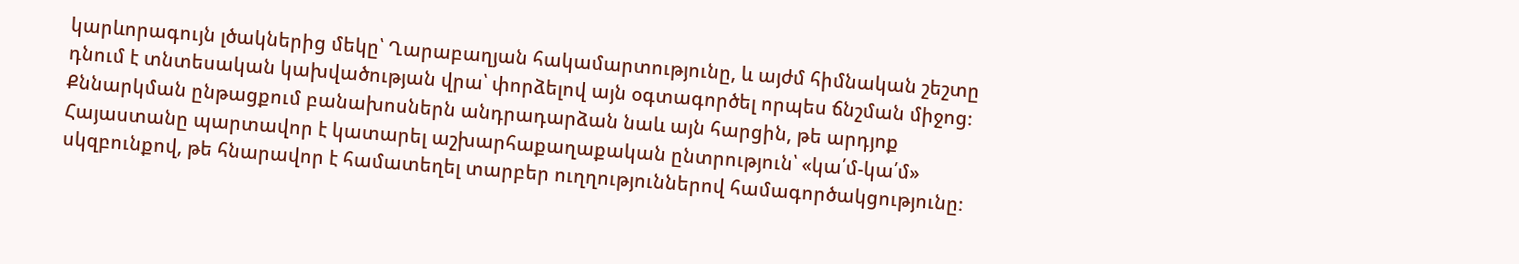կարևորագույն լծակներից մեկը՝ Ղարաբաղյան հակամարտությունը, և այժմ հիմնական շեշտը դնում է տնտեսական կախվածության վրա՝ փորձելով այն օգտագործել որպես ճնշման միջոց։
Քննարկման ընթացքում բանախոսներն անդրադարձան նաև այն հարցին, թե արդյոք Հայաստանը պարտավոր է կատարել աշխարհաքաղաքական ընտրություն՝ «կա՛մ-կա՛մ» սկզբունքով, թե հնարավոր է համատեղել տարբեր ուղղություններով համագործակցությունը։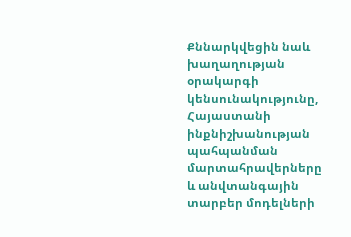Քննարկվեցին նաև խաղաղության օրակարգի կենսունակությունը, Հայաստանի ինքնիշխանության պահպանման մարտահրավերները և անվտանգային տարբեր մոդելների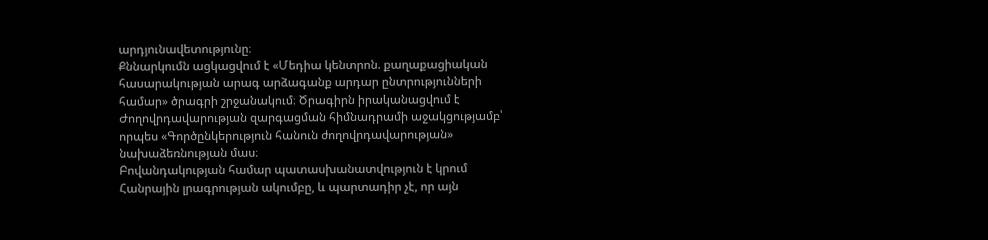արդյունավետությունը։
Քննարկումն ացկացվում է «Մեդիա կենտրոն. քաղաքացիական հասարակության արագ արձագանք արդար ընտրությունների համար» ծրագրի շրջանակում։ Ծրագիրն իրականացվում է Ժողովրդավարության զարգացման հիմնադրամի աջակցությամբ՝ որպես «Գործընկերություն հանուն ժողովրդավարության» նախաձեռնության մաս։
Բովանդակության համար պատասխանատվություն է կրում Հանրային լրագրության ակումբը, և պարտադիր չէ, որ այն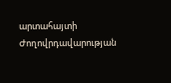արտահայտի Ժողովրդավարության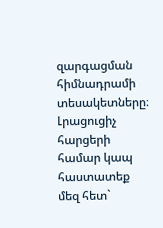զարգացման հիմնադրամի տեսակետները։
Լրացուցիչ հարցերի համար կապ հաստատեք մեզ հետ`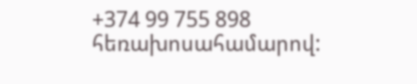+374 99 755 898 հեռախոսահամարով: